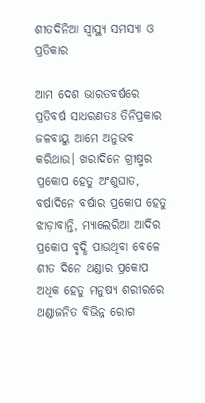ଶୀତଦିନିଆ ସ୍ବାସ୍ଥ୍ୟ ସମସ୍ୟା ଓ ପ୍ରତିକାର

ଆମ ଦେଶ ଭାରତବର୍ଷରେ ପ୍ରତିବର୍ଷ ସାଧରଣତଃ ତିନିପ୍ରକାର ଜଳବାୟୁ ଆମେ ଅନୁଭବ କରିଥାଉ। ଖରାଦିନେ ଗ୍ରୀଷ୍ମର ପ୍ରକୋପ ହେତୁ ଅଂଶୁଘାତ, ବର୍ଷାଦିନେ ବର୍ଷାର ପ୍ରକୋପ ହେତୁ ଝାଡ଼ାବାନ୍ତି, ମ୍ୟାଲେରିଆ ଆଦିର ପ୍ରକୋପ ବୃଦ୍ଧି ପାଉଥିବା ବେଳେ ଶୀତ ଦିନେ ଥଣ୍ଡାର ପ୍ରକୋପ ଅଧିକ ହେତୁ ମନୁଷ୍ୟ ଶରୀରରେ ଥଣ୍ଡାଜନିତ ବିଭିନ୍ନ ରୋଗ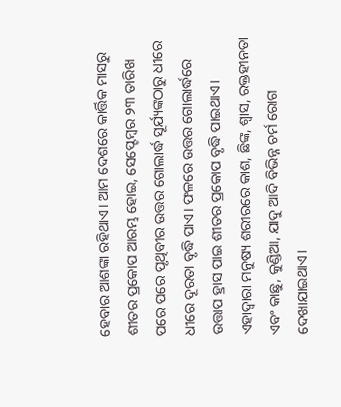ହେବାର ଆଶଙ୍କା ରହିଥାଏ। ଆମ ଦେଶରେ କାର୍ତ୍ତିକ ମାସରୁ ଶୀତର ପ୍ରକୋପ ଆରମ୍ଭ ହୋଇ, ସେପ୍ଟେମ୍ବର ୨୩ ତାରିଖ ପରେ ପରେ ପୃଥିବୀର ଉତ୍ତର ଗୋଲାର୍ଦ୍ଧ ସୂର୍ଯ୍ୟଙ୍କଠାରୁ ଧୀରେ ଧୀରେ ଦୂରତା ବୃଦ୍ଧି ପାଏ। ଫଳରେ ଉତ୍ତର ଗୋଲାର୍ଦ୍ଧରେ ଉତ୍ତାପ ହ୍ରାସ ପାଇ ଶୀତର ପ୍ରକୋପ ବୃଦ୍ଧି ପାଇଥାଏ। ଏହାଦ୍ୱାରା ମନୁଷ୍ୟ ଶରୀରରେ କାଶ, ଛିଙ୍କ, ଶ୍ୱାସ, ରକ୍ତହୀନତା ଏବଂ କାଛୁ, କୁଣ୍ଡିଆ, ଯାଦୁ ଆଦି ବିଭିନ୍ନ ଚର୍ମ ରୋଗ ଦେଖାଯାଇଥାଏ।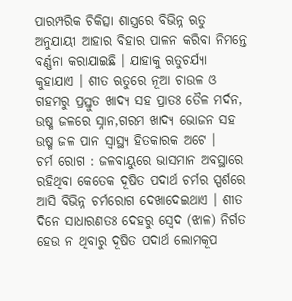ପାରମ୍ପରିକ ଚିକିତ୍ସା ଶାସ୍ତ୍ରରେ ବିଭିନ୍ନ ଋତୁ ଅନୁଯାୟୀ ଆହାର ବିହାର ପାଳନ କରିବା ନିମନ୍ତେ ବର୍ଣ୍ଣନା କରାଯାଇଛି । ଯାହାକୁ ଋତୁଚର୍ଯ୍ୟା କୁହାଯାଏ । ଶୀତ ଋତୁରେ ନୂଆ ଚାଉଳ ଓ ଗହମରୁ ପ୍ରସ୍ତୁତ ଖାଦ୍ୟ ସହ ପ୍ରାତଃ ତୈଳ ମର୍ଦନ, ଉଷ୍ମ ଜଳରେ ସ୍ନାନ,ଗରମ ଖାଦ୍ୟ ଭୋଜନ ସହ ଉଷ୍ମ ଜଳ ପାନ ସ୍ବାସ୍ଥ୍ୟ ହିତକାରକ ଅଟେ ।
ଚର୍ମ ରୋଗ : ଜଳବାୟୁରେ ଭାସମାନ ଅବସ୍ଥାରେ ରହିଥିବା କେତେକ ଦୂଷିତ ପଦାର୍ଥ ଚର୍ମର ସ୍ପର୍ଶରେ ଆସି ବିଭିନ୍ନ ଚର୍ମରୋଗ ଦେଖାଦେଇଥାଏ । ଶୀତ ଦିନେ ସାଧାରଣତଃ ଦେହରୁ ସ୍ବେଦ (ଝାଳ) ନିର୍ଗତ ହେଉ ନ ଥିବାରୁ ଦୂଷିତ ପଦାର୍ଥ ଲୋମକୂପ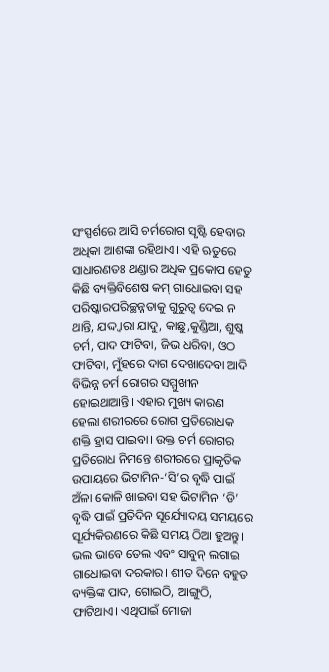ସଂସ୍ପର୍ଶରେ ଆସି ଚର୍ମରୋଗ ସୃଷ୍ଟି ହେବାର ଅଧିକା ଆଶଙ୍କା ରହିଥାଏ। ଏହି ଋତୁରେ ସାଧାରଣତଃ ଥଣ୍ଡାର ଅଧିକ ପ୍ରକୋପ ହେତୁ କିଛି ବ୍ୟକ୍ତିବିଶେଷ କମ୍‌ ଗାଧୋଇବା ସହ ପରିଷ୍କାରପରିଚ୍ଛନ୍ନତାକୁ ଗୁରୁତ୍ୱ ଦେଇ ନ ଥାନ୍ତି, ଯଦ୍ଦ୍ବାରା ଯାଦୁ, କାଛୁ,କୁଣ୍ଡିଆ, ଶୁଷ୍କ ଚର୍ମ, ପାଦ ଫାଟିବା, ଜିଭ ଧରିବା, ଓଠ ଫାଟିବା, ମୁଁହରେ ଦାଗ ଦେଖାଦେବା ଆଦି ବିଭିନ୍ନ ଚର୍ମ ରୋଗର ସମ୍ମୁଖୀନ ହୋଇଥାଆନ୍ତି। ଏହାର ମୁଖ୍ୟ କାରଣ ହେଲା ଶରୀରରେ ରୋଗ ପ୍ରତିରୋଧକ ଶକ୍ତି ହ୍ରାସ ପାଇବା। ଉକ୍ତ ଚର୍ମ ରୋଗର ପ୍ରତିରୋଧ ନିମନ୍ତେ ଶରୀରରେ ପ୍ରାକୃତିକ ଉପାୟରେ ଭିଟାମିନ-‘ସି’ର ବୃଦ୍ଧି ପାଇଁ ଅଁଳା କୋଳି ଖାଇବା ସହ ଭିଟାମିନ ‘ଡି’ ବୃଦ୍ଧି ପାଇଁ ପ୍ରତିଦିନ ସୂର୍ଯ୍ୟୋଦୟ ସମୟରେ ସୂର୍ଯ୍ୟକିରଣରେ କିଛି ସମୟ ଠିଆ ହୁଅନ୍ତୁ। ଭଲ ଭାବେ ତେଲ ଏବଂ ସାବୁନ୍‌ ଲଗାଇ ଗାଧୋଇବା ଦରକାର। ଶୀତ ଦିନେ ବହୁତ ବ୍ୟକ୍ତିଙ୍କ ପାଦ, ଗୋଇଠି, ଆଙ୍ଗୁଠି, ଫାଟିଥାଏ। ଏଥିପାଇଁ ମୋଜା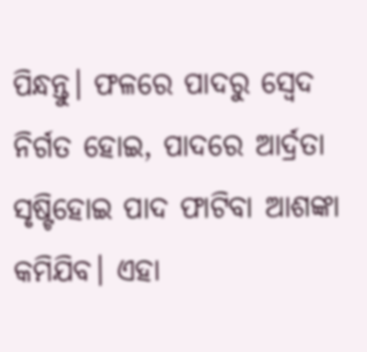ପିନ୍ଧନ୍ତୁ। ଫଳରେ ପାଦରୁ ସ୍ବେଦ ନିର୍ଗତ ହୋଇ, ପାଦରେ ଆର୍ଦ୍ରତା ସୃଷ୍ଟିହୋଇ ପାଦ ଫାଟିବା ଆଶଙ୍କା କମିଯିବ। ଏହା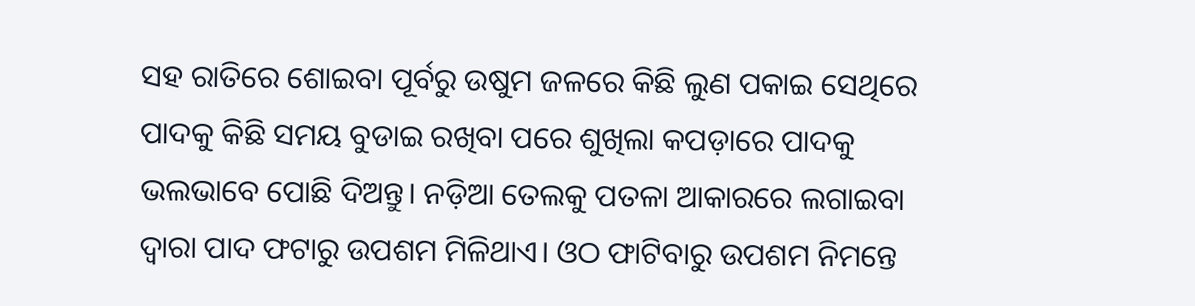ସହ ରାତିରେ ଶୋଇବା ପୂର୍ବରୁ ଉଷୁମ ଜଳରେ କିଛି ଲୁଣ ପକାଇ ସେଥିରେ ପାଦକୁ କିଛି ସମୟ ବୁଡାଇ ରଖିବା ପରେ ଶୁଖିଲା କପଡ଼ାରେ ପାଦକୁ ଭଲଭାବେ ପୋଛି ଦିଅନ୍ତୁ। ନଡ଼ିଆ ତେଲକୁ ପତଳା ଆକାରରେ ଲଗାଇବା ଦ୍ୱାରା ପାଦ ଫଟାରୁ ଉପଶମ ମିଳିଥାଏ। ଓଠ ଫାଟିବାରୁ ଉପଶମ ନିମନ୍ତେ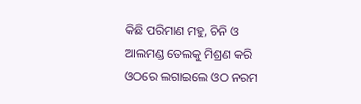କିଛି ପରିମାଣ ମହୁ, ଚିନି ଓ ଆଲମଣ୍ଡ ତେଲକୁ ମିଶ୍ରଣ କରି ଓଠରେ ଲଗାଇଲେ ଓଠ ନରମ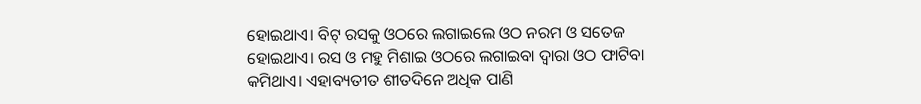ହୋଇଥାଏ। ବିଟ୍‌ ରସକୁ ଓଠରେ ଲଗାଇଲେ ଓଠ ନରମ ଓ ସତେଜ ହୋଇଥାଏ। ରସ ଓ ମହୁ ମିଶାଇ ଓଠରେ ଲଗାଇବା ଦ୍ୱାରା ଓଠ ଫାଟିବା କମିଥାଏ। ଏହାବ୍ୟତୀତ ଶୀତଦିନେ ଅଧିକ ପାଣି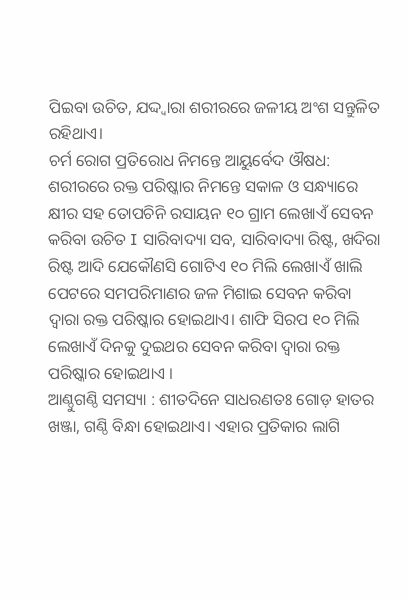ପିଇବା ଉଚିତ, ଯଦ୍ଦ୍ବାରା ଶରୀରରେ ଜଳୀୟ ଅଂଶ ସନ୍ତୁଳିତ ରହିଥାଏ।
ଚର୍ମ ରୋଗ ପ୍ରତିରୋଧ ନିମନ୍ତେ ଆୟୁର୍ବେଦ ଔଷଧ: ଶରୀରରେ ରକ୍ତ ପରିଷ୍କାର ନିମନ୍ତେ ସକାଳ ଓ ସନ୍ଧ୍ୟାରେ କ୍ଷୀର ସହ ତୋପଚିନି ରସାୟନ ୧୦ ଗ୍ରାମ ଲେଖାଏଁ ସେବନ କରିବା ଉଚିତ I ସାରିବାଦ୍ୟା ସବ, ସାରିବାଦ୍ୟା ରିଷ୍ଟ, ଖଦିରା ରିଷ୍ଟ ଆଦି ଯେକୌଣସି ଗୋଟିଏ ୧୦ ମିଲି ଲେଖାଏଁ ଖାଲି ପେଟରେ ସମପରିମାଣର ଜଳ ମିଶାଇ ସେବନ କରିବା ଦ୍ୱାରା ରକ୍ତ ପରିଷ୍କାର ହୋଇଥାଏ। ଶାଫି ସିରପ ୧୦ ମିଲି ଲେଖାଏଁ ଦିନକୁ ଦୁଇଥର ସେବନ କରିବା ଦ୍ୱାରା ରକ୍ତ ପରିଷ୍କାର ହୋଇଥାଏ ।
ଆଣ୍ଠୁଗଣ୍ଠି ସମସ୍ୟା : ଶୀତଦିନେ ସାଧରଣତଃ ଗୋଡ଼ ହାତର ଖଞ୍ଜା, ଗଣ୍ଠି ବିନ୍ଧା ହୋଇଥାଏ। ଏହାର ପ୍ରତିକାର ଲାଗି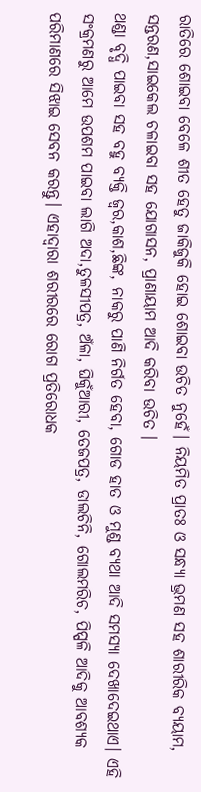ରାତିରେ ଶୋଇବା ବେଳେ ଶୀତ ହେତୁ ଜାକିଜୁକି ହୋଇ ଶୋଇବା ଉଚିତ ନୁହେଁ। ନିୟମିତ ପ୍ରାତଃ ଓ ସନ୍ଧ୍ୟା ଭ୍ରମଣ ସହ ଶାରୀରିକ ବ୍ୟୟାମ, ସନ୍ତରଣ,ସାଇକେଲ ଚଳାଇବା ସହ ଯୋଗାସନ, ପ୍ରାଣାୟାମ ଆଦି କରିବା ଉଚିତ ।
ଥଣ୍ଡା ବୃଦ୍ଧି ପାଇବା ସହ ବହୁ ବ୍ୟକ୍ତି ଜ୍ୱର,କାଶ,ଛିଙ୍କ, ନାକରୁ ପାଣି ନିର୍ଗତ ହେବା, ଗୋଡ ହାତ ଓ ମୁଣ୍ଡ ବ୍ୟଥା ଆଦି ସମସ୍ୟା ଦେଖାଦେଇଥାଏ। ଏହି ସଂକ୍ରମଣରୁ ଆମେ ଉପଶମ ପାଇବା ଲାଗି ଅଦା,ତୁଳସୀପତ୍ର, ଅଁଳା, ଘିକୁଁଆରୀ, ତେଜପତ୍ର, ଡାଲଚିନି, ଗୋଲମରିଚ, ପିପ୍ପଳି ଆଦିକୁ ଆବଶ୍ୟକ ପରିମାଣରେ ସିଝାଇ ସେବନ କରନ୍ତୁ। ଏହାଦ୍ୱାରା ଶରୀରରେ ରୋଗ ପ୍ରତିରୋଧକ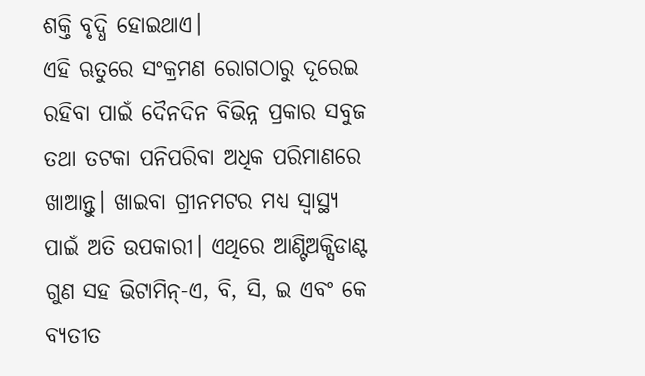ଶକ୍ତି ବୃଦ୍ଧି ହୋଇଥାଏ।
ଏହି ଋତୁରେ ସଂକ୍ରମଣ ରୋଗଠାରୁ ଦୂରେଇ ରହିବା ପାଇଁ ଦୈନଦିନ ବିଭିନ୍ନ ପ୍ରକାର ସବୁଜ ତଥା ତଟକା ପନିପରିବା ଅଧିକ ପରିମାଣରେ ଖାଆନ୍ତୁ। ଖାଇବା ଗ୍ରୀନମଟର ମଧ୍ୟ ସ୍ବାସ୍ଥ୍ୟ ପାଇଁ ଅତି ଉପକାରୀ। ଏଥିରେ ଆଣ୍ଟିଅକ୍ସିଡାଣ୍ଟ ଗୁଣ ସହ ଭିଟାମିନ୍‌-ଏ, ବି, ସି, ଇ ଏବଂ କେ ବ୍ୟତୀତ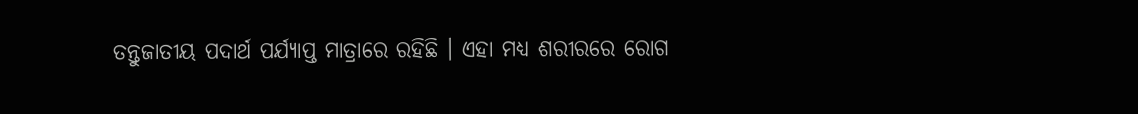ତନ୍ତୁଜାତୀୟ ପଦାର୍ଥ ପର୍ଯ୍ୟାପ୍ତ ମାତ୍ରାରେ ରହିଛି । ଏହା ମଧ୍ୟ ଶରୀରରେ ରୋଗ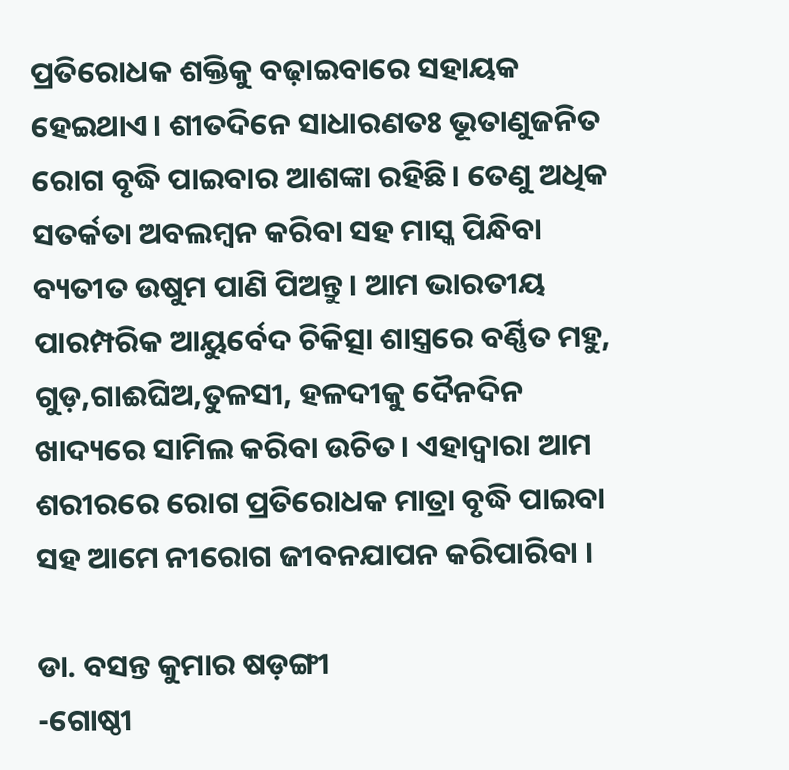ପ୍ରତିରୋଧକ ଶକ୍ତିକୁ ବଢ଼ାଇବାରେ ସହାୟକ ହେଇଥାଏ। ଶୀତଦିନେ ସାଧାରଣତଃ ଭୂତାଣୁଜନିତ ରୋଗ ବୃଦ୍ଧି ପାଇବାର ଆଶଙ୍କା ରହିଛି। ତେଣୁ ଅଧିକ ସତର୍କତା ଅବଲମ୍ବନ କରିବା ସହ ମାସ୍କ ପିନ୍ଧିବା ବ୍ୟତୀତ ଉଷୁମ ପାଣି ପିଅନ୍ତୁ। ଆମ ଭାରତୀୟ ପାରମ୍ପରିକ ଆୟୁର୍ବେଦ ଚିକିତ୍ସା ଶାସ୍ତ୍ରରେ ବର୍ଣ୍ଣିତ ମହୁ, ଗୁଡ଼,ଗାଈଘିଅ,ତୁଳସୀ, ହଳଦୀକୁ ଦୈନଦିନ ଖାଦ୍ୟରେ ସାମିଲ କରିବା ଉଚିତ। ଏହାଦ୍ୱାରା ଆମ ଶରୀରରେ ରୋଗ ପ୍ରତିରୋଧକ ମାତ୍ରା ବୃଦ୍ଧି ପାଇବା ସହ ଆମେ ନୀରୋଗ ଜୀବନଯାପନ କରିପାରିବା ।

ଡା. ବସନ୍ତ କୁମାର ଷଡ଼ଙ୍ଗୀ
-ଗୋଷ୍ଠୀ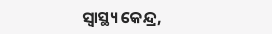ସ୍ବାସ୍ଥ୍ୟ କେନ୍ଦ୍ର,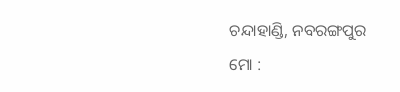ଚନ୍ଦାହାଣ୍ଡି, ନବରଙ୍ଗପୁର
ମୋ :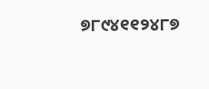୭୮୯୪୧୧୨୪୮୭